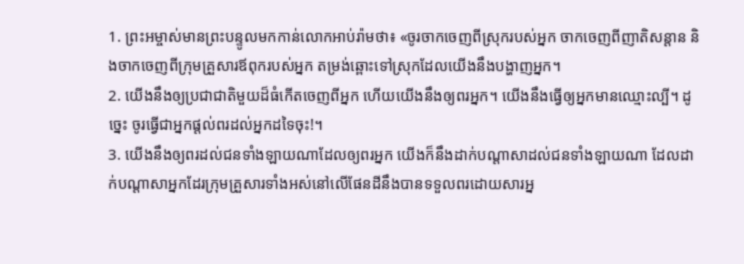1. ព្រះអម្ចាស់មានព្រះបន្ទូលមកកាន់លោកអាប់រ៉ាមថា៖ «ចូរចាកចេញពីស្រុករបស់អ្នក ចាកចេញពីញាតិសន្ដាន និងចាកចេញពីក្រុមគ្រួសារឪពុករបស់អ្នក តម្រង់ឆ្ពោះទៅស្រុកដែលយើងនឹងបង្ហាញអ្នក។
2. យើងនឹងឲ្យប្រជាជាតិមួយដ៏ធំកើតចេញពីអ្នក ហើយយើងនឹងឲ្យពរអ្នក។ យើងនឹងធ្វើឲ្យអ្នកមានឈ្មោះល្បី។ ដូច្នេះ ចូរធ្វើជាអ្នកផ្ដល់ពរដល់អ្នកដទៃចុះ!។
3. យើងនឹងឲ្យពរដល់ជនទាំងឡាយណាដែលឲ្យពរអ្នក យើងក៏នឹងដាក់បណ្ដាសាដល់ជនទាំងឡាយណា ដែលដាក់បណ្ដាសាអ្នកដែរក្រុមគ្រួសារទាំងអស់នៅលើផែនដីនឹងបានទទួលពរដោយសារអ្ន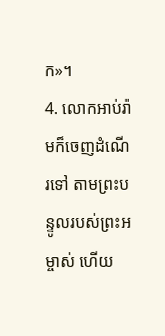ក»។
4. លោកអាប់រ៉ាមក៏ចេញដំណើរទៅ តាមព្រះបន្ទូលរបស់ព្រះអម្ចាស់ ហើយ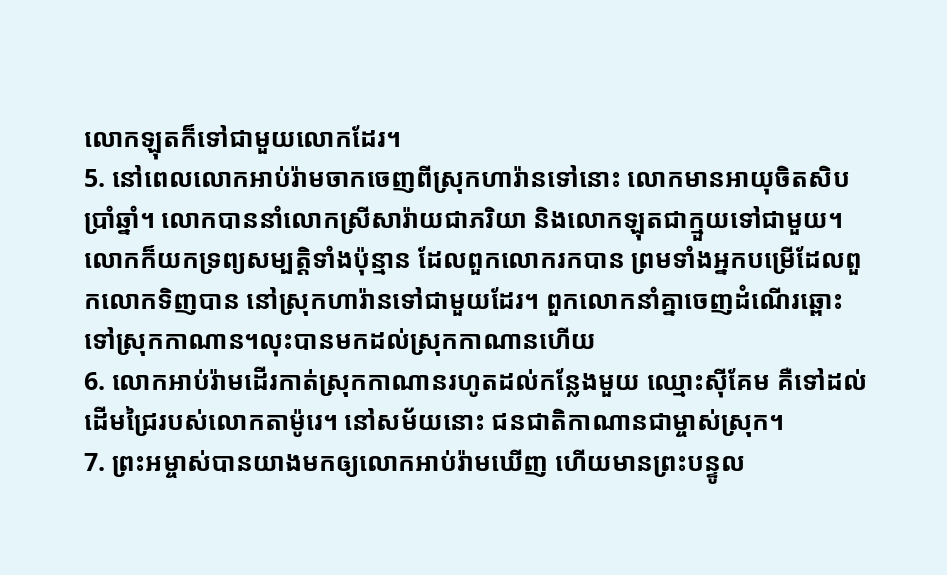លោកឡុតក៏ទៅជាមួយលោកដែរ។
5. នៅពេលលោកអាប់រ៉ាមចាកចេញពីស្រុកហារ៉ានទៅនោះ លោកមានអាយុចិតសិបប្រាំឆ្នាំ។ លោកបាននាំលោកស្រីសារ៉ាយជាភរិយា និងលោកឡុតជាក្មួយទៅជាមួយ។ លោកក៏យកទ្រព្យសម្បត្តិទាំងប៉ុន្មាន ដែលពួកលោករកបាន ព្រមទាំងអ្នកបម្រើដែលពួកលោកទិញបាន នៅស្រុកហារ៉ានទៅជាមួយដែរ។ ពួកលោកនាំគ្នាចេញដំណើរឆ្ពោះទៅស្រុកកាណាន។លុះបានមកដល់ស្រុកកាណានហើយ
6. លោកអាប់រ៉ាមដើរកាត់ស្រុកកាណានរហូតដល់កន្លែងមួយ ឈ្មោះស៊ីគែម គឺទៅដល់ដើមជ្រៃរបស់លោកតាម៉ូរេ។ នៅសម័យនោះ ជនជាតិកាណានជាម្ចាស់ស្រុក។
7. ព្រះអម្ចាស់បានយាងមកឲ្យលោកអាប់រ៉ាមឃើញ ហើយមានព្រះបន្ទូល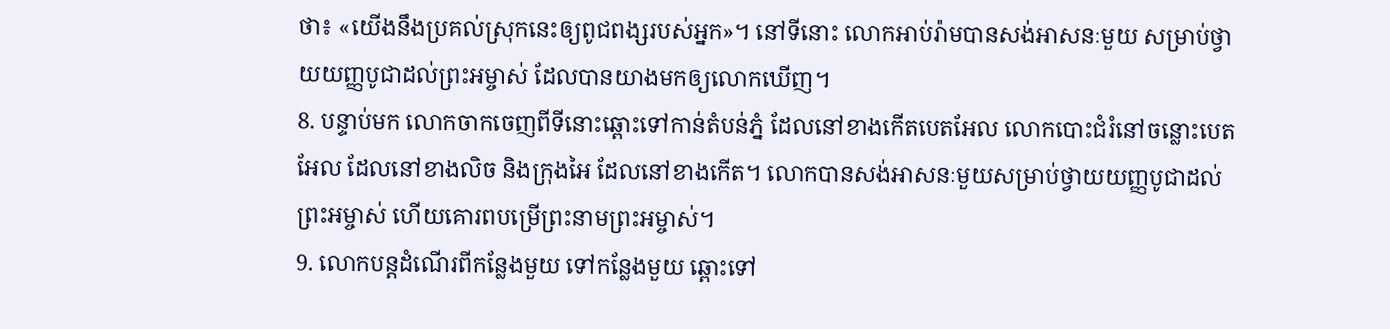ថា៖ «យើងនឹងប្រគល់ស្រុកនេះឲ្យពូជពង្សរបស់អ្នក»។ នៅទីនោះ លោកអាប់រ៉ាមបានសង់អាសនៈមួយ សម្រាប់ថ្វាយយញ្ញបូជាដល់ព្រះអម្ចាស់ ដែលបានយាងមកឲ្យលោកឃើញ។
8. បន្ទាប់មក លោកចាកចេញពីទីនោះឆ្ពោះទៅកាន់តំបន់ភ្នំ ដែលនៅខាងកើតបេតអែល លោកបោះជំរំនៅចន្លោះបេតអែល ដែលនៅខាងលិច និងក្រុងអៃ ដែលនៅខាងកើត។ លោកបានសង់អាសនៈមួយសម្រាប់ថ្វាយយញ្ញបូជាដល់ព្រះអម្ចាស់ ហើយគោរពបម្រើព្រះនាមព្រះអម្ចាស់។
9. លោកបន្តដំណើរពីកន្លែងមួយ ទៅកន្លែងមួយ ឆ្ពោះទៅ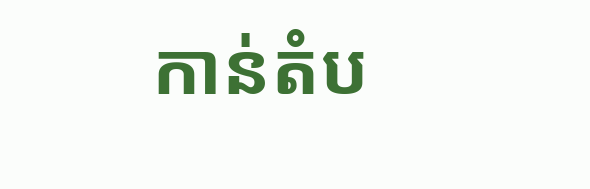កាន់តំប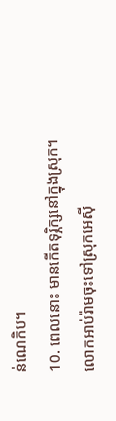ន់ណេកិប។
10. ពេលនោះ មានកើតទុរ្ភិក្សនៅក្នុងស្រុក។ លោកអាប់រ៉ាមចុះទៅស្រុកអេស៊ី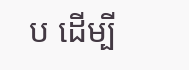ប ដើម្បី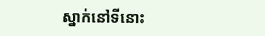ស្នាក់នៅទីនោះ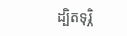ដ្បិតទុរ្ភិ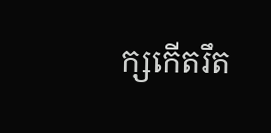ក្សកើតរឹត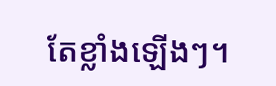តែខ្លាំងឡើងៗ។